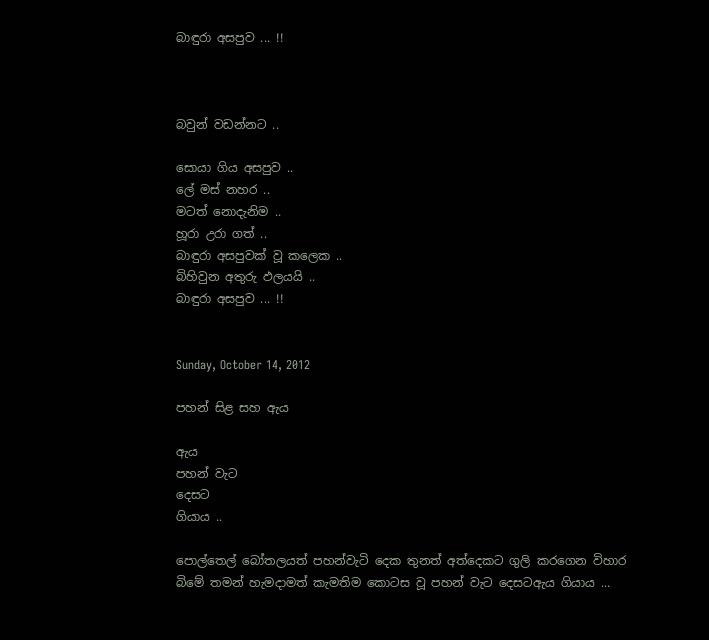බාඳුරා අසපුව ... !!



බවුන් වඩන්නට ..

සොයා ගිය අසපුව ..
ලේ මස් නහර ..
මටත් නොදැනිම ..
හූරා උරා ගත් ..
බාඳුරා අසපුවක් වූ කලෙක ..
බිහිවුන අතුරු ඵලයයි ..
බාඳුරා අසපුව ... !!


Sunday, October 14, 2012

පහන් සිළ සහ ඇය

ඇය
පහන් වැට
දෙසට
ගියාය ..

පොල්තෙල් බෝතලයත් පහන්වැටි දෙක තුනත් අත්දෙකට ගුලි කරගෙන විහාර බිමේ තමන් හැමදාමත් කැමතිම කොටස වූ පහන් වැට දෙසටඇය ගියාය ...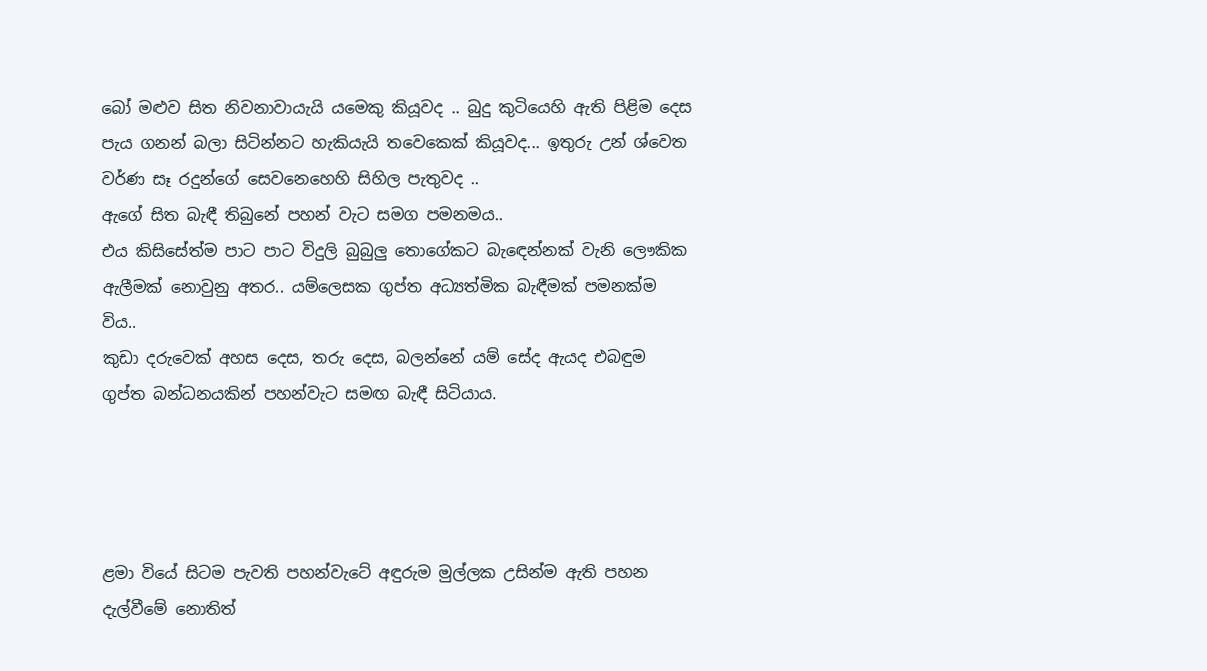බෝ මළුව සිත නිවනාවායැයි යමෙකු කියූවද .. බුදු කුටියෙහි ඇති පිළිම දෙස පැය ගනන් බලා සිටින්නට හැකියැයි තවෙකෙක් කියූවද... ඉතුරු උන් ශ්වෙත වර්ණ සෑ රදුන්ගේ සෙවනෙහෙහි සිහිල පැතුවද ..
ඇගේ සිත බැඳී තිබුනේ පහන් වැට සමග පමනමය..
එය කිසිසේත්ම පාට පාට විදුලි බුබුලු තොගේකට බැඳෙන්නක් වැනි ලෞකික ඇලීමක් නොවුනු අතර.. යම්ලෙසක ගුප්ත අධ්‍යත්මික බැඳීමක් පමනක්ම විය..
කුඩා දරුවෙක් අහස දෙස, තරු දෙස, බලන්නේ යම් සේද ඇයද එබඳුම ගුප්ත බන්ධනයකින් පහන්වැට සමඟ බැඳී සිටියාය.




ළමා වියේ සිටම පැවති පහන්වැටේ අඳුරුම මුල්ලක උසින්ම ඇති පහන දැල්වීමේ නොතිත්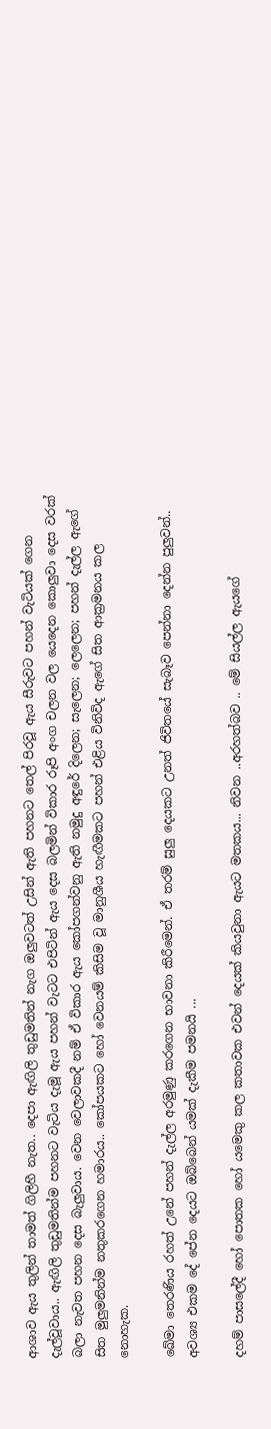ආශාව ඇය තුලින් තාමත් ගිලිහී නැත.. දෙපා ඇඟිලි තුඩුමතින් නැග ඔලුවටත් උසින් ඇති පහනට තෙල් පිරවූ ඇය සීරුවට පහන් වැටියක් ගෙන දැල්වූවාය.. ඇඟිලි තුඩුමතින්ම පහනට වැටිය දැමූ ඇය පහන් වැටට එපිටින් ඇය දෙස බලමින් විකාර රූපි අංග චලන වල යෙදෙන කොලුවා දෙස වරක් බලා නැවත පහන දෙස බැලුවාය. වෙන වෙලාවකදී නම් ඒ විකාර ඇය කෝපගන්වනු ඇති නමුදු අඳුරේ දිලෙන; සැලෙන; ලෙලෙන; පහන් දැල්ල ඇගේ සිත මුලුමනින්ම නතුකරගෙන හමාරය.. කෝපයකට හෝ වෙනයම් කිසිම වූ මානුශීය හැඟීමකට පහන් එළිය විනිවිද ඇගේ සිත ආක්‍රමනය කල නොහැක.

ඛේමා තෙරණිය රහත් උනේ පහන් දැල්ල අරමුණු කරගෙන භාවනා කිරීමෙන්. ඒ තරම් සුලු දෙයකට උනත් ජිවිතයේ සැබෑව පෙන්නා දෙන්න පුලුවන්.. අවශ්‍ය එකම දේ පේන දෙයට ඔබ්බෙන් යමක් දැකීම පමනයි ...

දහම් පාසලේදී හෝ පොතක හෝ යමෙකු කල කතාවක එවන් දෙයක් කියවුනා ඇයට මතකය... නිවන ..අරහත්බව .. මේ සියල්ල ඇයගේ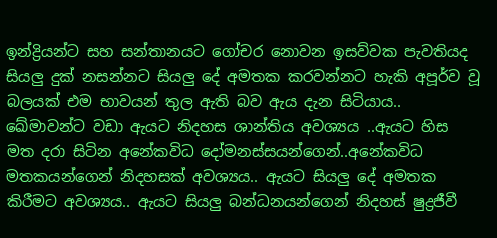ඉන්ද්‍රියන්ට සහ සන්තානයට ගෝචර නොවන ඉසව්වක පැවතියද සියලු දුක් නසන්නට සියලු දේ අමතක කරවන්නට හැකි අපූර්ව වූ බලයක් එම භාවයන් තුල ඇති බව ඇය දැන සිටියාය.. ඛේමාවන්ට වඩා ඇයට නිදහස ශාන්තිය අවශ්‍යය ..ඇයට හිස මත දරා සිටින අනේකවිධ දෝමනස්සයන්ගෙන්..අනේකවිධ මතකයන්ගෙන් නිදහසක් අවශ්‍යය.. ඇයට සියලු දේ අමතක කිරීමට අවශ්‍යය.. ඇයට සියලු බන්ධනයන්ගෙන් නිදහස් ෂුද්‍රජීවී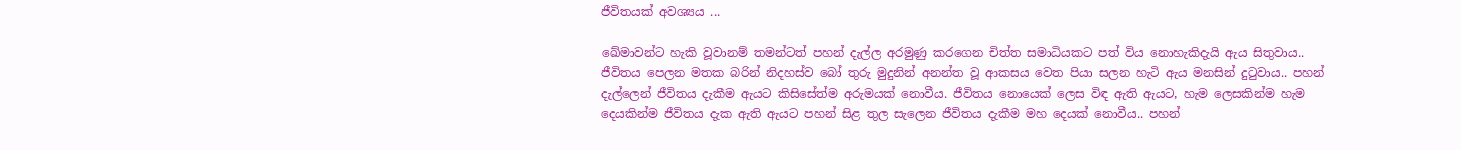ජීවිතයක් අවශ්‍යය ...

ඛේමාවන්ට හැකි වූවානම් තමන්ටත් පහන් දැල්ල අරමුණු කරගෙන චිත්ත සමාධියකට පත් විය නොහැකිදැයි ඇය සිතුවාය.. ජීවිතය පෙලන මතක බරින් නිදහස්ව බෝ තුරු මුදුනින් අනන්ත වූ ආකසය වෙත පියා සලන හැටි ඇය මනසින් දුටුවාය.. පහන් දැල්ලෙන් ජීවිතය දැකීම ඇයට කිසිසේත්ම අරුමයක් නොවීය. ජීවිතය නොයෙක් ලෙස විඳ ඇති ඇයට, හැම ලෙසකින්ම හැම දෙයකින්ම ජීවිතය දැක ඇති ඇයට පහන් සිළ තුල සැලෙන ජීවිතය දැකීම මහ දෙයක් නොවීය.. පහන්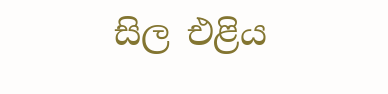සිල එළිය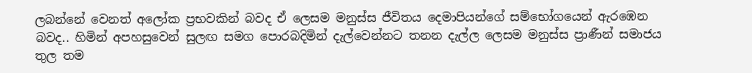ලබන්නේ වෙනත් අලෝක ප්‍රභවකින් බවද ඒ ලෙසම මනුස්ස ජීවිතය දෙමාපියන්ගේ සම්භෝගයෙන් ඇරඹෙන බවද.. හිමින් අපහසුවෙන් සුලඟ සමග පොරබදිමින් දැල්වෙන්නට තනන දැල්ල ලෙසම මනුස්ස ප්‍රාණීන් සමාජය තුල තම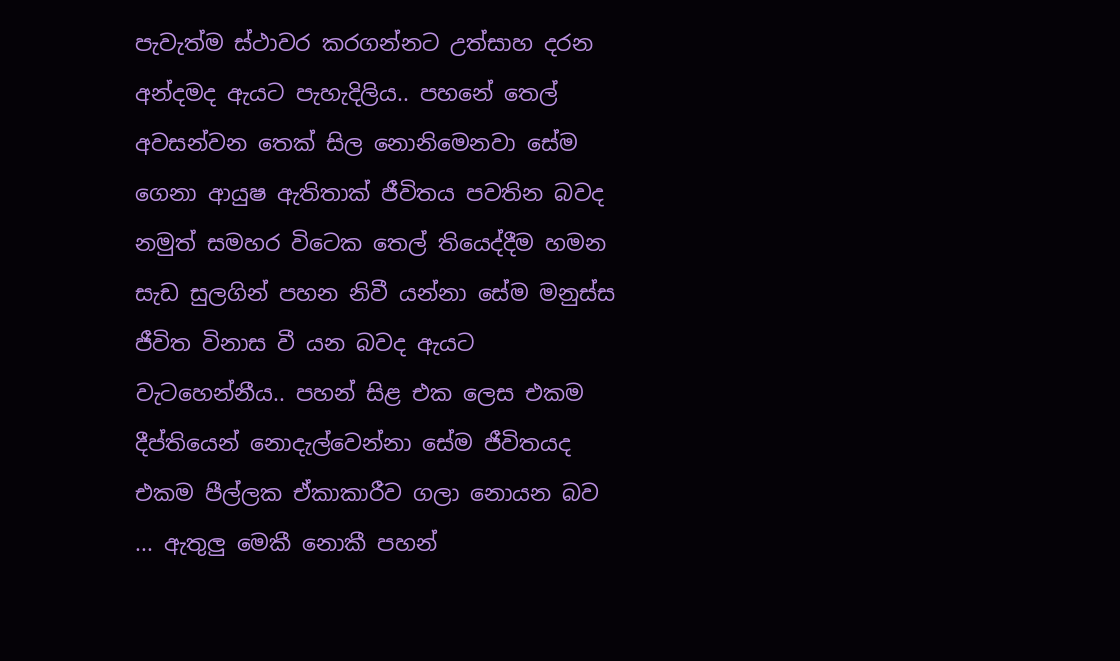පැවැත්ම ස්ථාවර කරගන්නට උත්සාහ දරන අන්දමද ඇයට පැහැදිලිය.. පහනේ තෙල් අවසන්වන තෙක් සිල නොනිමෙනවා සේම ගෙනා ආයුෂ ඇතිතාක් ජීවිතය පවතින බවද නමුත් සමහර විටෙක තෙල් තියෙද්දීම හමන සැඩ සුලගින් පහන නිවී යන්නා සේම මනුස්ස ජීවිත විනාස වී යන බවද ඇයට වැටහෙන්නීය.. පහන් සිළ එක ලෙස එකම දීප්තියෙන් නොදැල්වෙන්නා සේම ජීවිතයද එකම පීල්ලක ඒකාකාරීව ගලා නොයන බව ... ඇතුලු මෙකී නොකී පහන්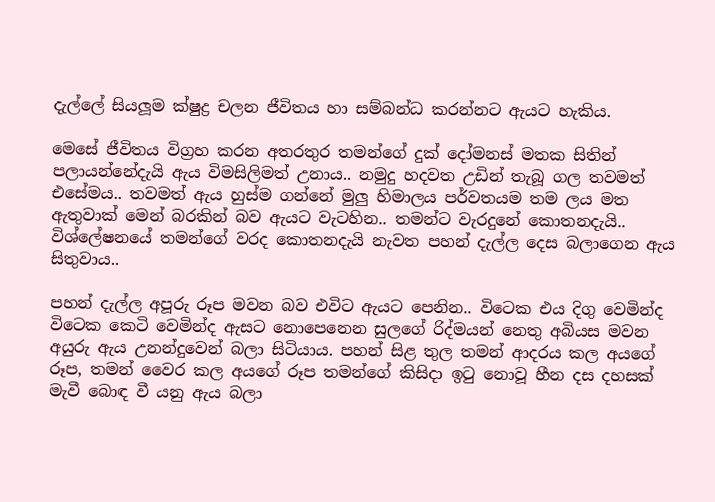දැල්ලේ සියලූම ක්ෂුද්‍ර චලන ජීවිතය හා සම්බන්ධ කරන්නට ඇයට හැකිය.

මෙසේ ජීවිතය විග්‍රහ කරන අතරතුර තමන්ගේ දුක් දෝමනස් මතක සිතින් පලායන්නේදැයි ඇය විමසිලිමත් උනාය.. නමුදු හදවත උඩින් තැබූ ගල තවමත් එසේමය.. තවමත් ඇය හුස්ම ගන්නේ මුලු හිමාලය පර්වතයම තම ලය මත ඇතුවාක් මෙන් බරකින් බව ඇයට වැටහින.. තමන්ට වැරදුනේ කොතනදැයි.. විශ්ලේෂනයේ තමන්ගේ වරද කොතනදැයි නැවත පහන් දැල්ල දෙස බලාගෙන ඇය සිතුවාය..

පහන් දැල්ල අපූරු රූප මවන බව එවිට ඇයට පෙනින.. විටෙක එය දිගු වෙමින්ද විටෙක කෙටි වෙමින්ද ඇසට නොපෙනෙන සුලගේ රිද්මයන් නෙතු අබියස මවන අයුරු ඇය උනන්දුවෙන් බලා සිටියාය. පහන් සිළ තුල තමන් ආදරය කල අයගේ රූප, තමන් වෛර කල අයගේ රූප තමන්ගේ කිසිදා ඉටු නොවූ හීන දස දහසක් මැවී බොඳ වී යනු ඇය බලා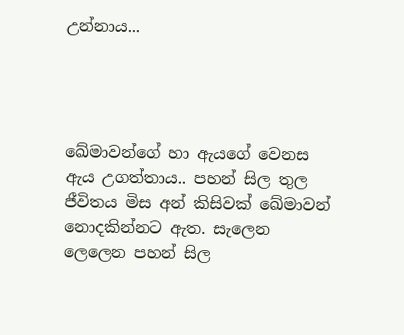උන්නාය...




ඛේමාවන්ගේ හා ඇයගේ වෙනස ඇය උගත්තාය.. පහන් සිල තුල ජීවිතය මිස අන් කිසිවක් ඛේමාවන් නොදකින්නට ඇත. සැලෙන ලෙලෙන පහන් සිල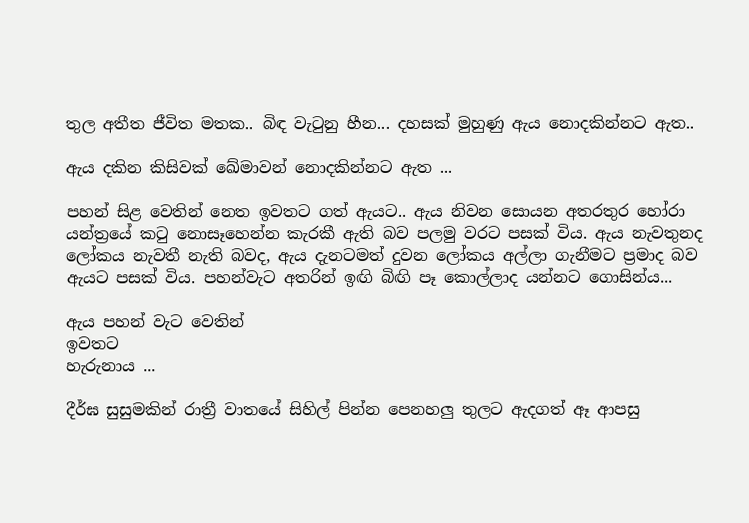තුල අතීත ජීවිත මතක.. බිඳ වැටුනු හීන... දහසක් මුහුණු ඇය නොදකින්නට ඇත..

ඇය දකින කිසිවක් ඛේමාවන් නොදකින්නට ඇත ...

පහන් සිළ වෙතින් නෙත ඉවතට ගත් ඇයට.. ඇය නිවන සොයන අතරතුර හෝරා යන්ත්‍රයේ කටු නොසෑහෙන්න කැරකී ඇති බව පලමු වරට පසක් විය. ඇය නැවතුනද ලෝකය නැවතී නැති බවද, ඇය දැනටමත් දුවන ලෝකය අල්ලා ගැනීමට ප්‍රමාද බව ඇයට පසක් විය. පහන්වැට අතරින් ඉඟි බිඟි පෑ කොල්ලාද යන්නට ගොසින්ය...

ඇය පහන් වැට වෙතින්
ඉවතට
හැරුනාය ...

දීර්ඝ සුසුමකින් රාත්‍රී වාතයේ සිහිල් පින්න පෙනහලු තුලට ඇදගත් ඈ ආපසු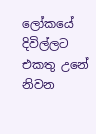ලෝකයේ දිවිල්ලට එකතු උනේ නිවන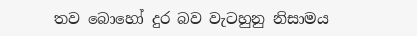තව බොහෝ දුර බව වැටහුනු නිසාමය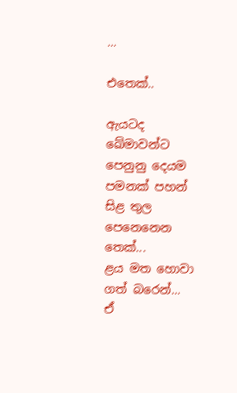...

එතෙක්..

ඇයටද ඛේමාවන්ට පෙනුනු දෙයම පමනක් පහන් සිළ තුල පෙනෙනෙන තෙක්...
ළය මත හොවා ගත් බරෙන්...
ඒ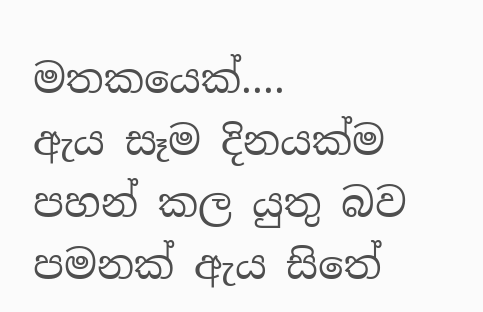මතකයෙක්....
ඇය සෑම දිනයක්ම පහන් කල යුතු බව පමනක් ඇය සිතේ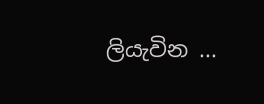ලියැවින ...